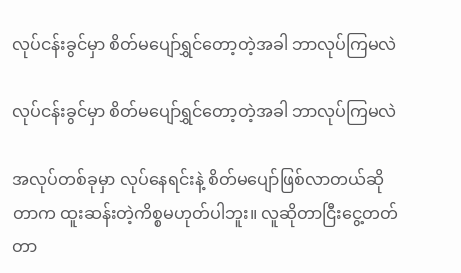လုပ်ငန်းခွင်မှာ စိတ်မပျော်ရွှင်တော့တဲ့အခါ ဘာလုပ်ကြမလဲ

လုပ်ငန်းခွင်မှာ စိတ်မပျော်ရွှင်တော့တဲ့အခါ ဘာလုပ်ကြမလဲ

အလုပ်တစ်ခုမှာ လုပ်နေရင်းနဲ့ စိတ်မပျော်ဖြစ်လာတယ်ဆိုတာက ထူးဆန်းတဲ့ကိစ္စမဟုတ်ပါဘူး။ လူဆိုတာငြီးငွေ့တတ်တာ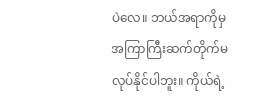ပဲလေ။ ဘယ်အရာကိုမှ အကြာကြီးဆက်တိုက်မလုပ်နိုင်ပါဘူး။ ကိုယ်ရဲ့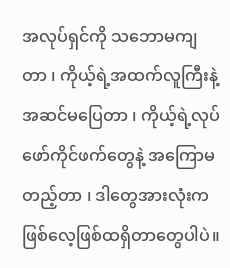အလုပ်ရှင်ကို သဘောမကျတာ ၊ ကိုယ့်ရဲ့အထက်လူကြီးနဲ့ အဆင်မပြေတာ ၊ ကိုယ့်ရဲ့လုပ်ဖော်ကိုင်ဖက်တွေနဲ့ အကြောမတည့်တာ ၊ ဒါတွေအားလုံးက ဖြစ်လေ့ဖြစ်ထရှိတာတွေပါပဲ။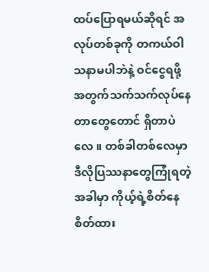ထပ်ပြောရမယ်ဆိုရင် အလုပ်တစ်ခုကို တကယ်ဝါသနာမပါဘဲနဲ့ ဝင်ငွေရဖို့အတွက်သက်သက်လုပ်နေတာတွေတောင် ရှိတာပဲလေ။ တစ်ခါတစ်လေမှာ ဒီလိုပြဿနာတွေကြုံရတဲ့အခါမှာ ကိုယ့်ရဲ့စိတ်နေစိတ်ထား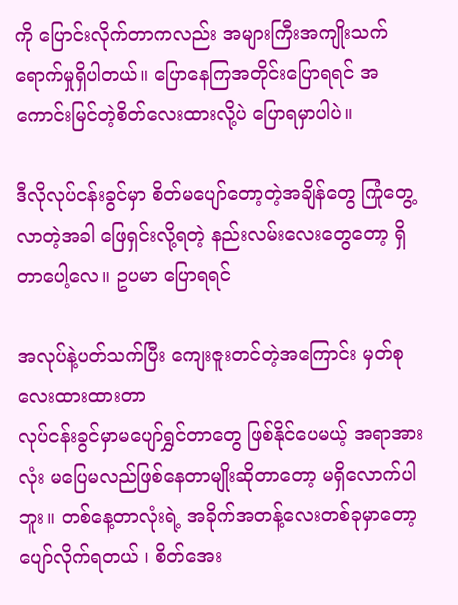ကို ပြောင်းလိုက်တာကလည်း အများကြီးအကျိုးသက်ရောက်မှုရှိပါတယ်။ ပြောနေကြအတိုင်းပြောရရင် အကောင်းမြင်တဲ့စိတ်လေးထားလို့ပဲ ပြောရမှာပါပဲ။

ဒီလိုလုပ်ငန်းခွင်မှာ စိတ်မပျော်တော့တဲ့အချိန်တွေ ကြုံတွေ့လာတဲ့အခါ ဖြေရှင်းလို့ရတဲ့ နည်းလမ်းလေးတွေတော့ ရှိတာပေါ့လေ။ ဥပမာ ပြောရရင်

အလုပ်နဲ့ပတ်သက်ပြီး ကျေးဇူးတင်တဲ့အကြောင်း မှတ်စုလေးထားထားတာ
လုပ်ငန်းခွင်မှာမပျော်ရွှင်တာတွေ ဖြစ်နိုင်ပေမယ့် အရာအားလုံး မပြေမလည်ဖြစ်နေတာမျိုးဆိုတာတော့ မရှိလောက်ပါဘူး။ တစ်နေ့တာလုံးရဲ့ အခိုက်အတန့်လေးတစ်ခုမှာတော့ ပျော်လိုက်ရတယ် ၊ စိတ်အေး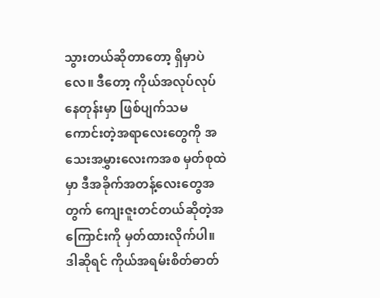သွားတယ်ဆိုတာတော့ ရှိမှာပဲလေ။ ဒီတော့ ကိုယ်အလုပ်လုပ်နေတုန်းမှာ ဖြစ်ပျက်သမ ကောင်းတဲ့အရာလေးတွေကို အသေးအမွှားလေးကအစ မှတ်စုထဲမှာ ဒီအခိုက်အတန့်လေးတွေအတွက် ကျေးဇူးတင်တယ်ဆိုတဲ့အကြောင်းကို မှတ်ထားလိုက်ပါ။ ဒါဆိုရင် ကိုယ်အရမ်းစိတ်ဓာတ်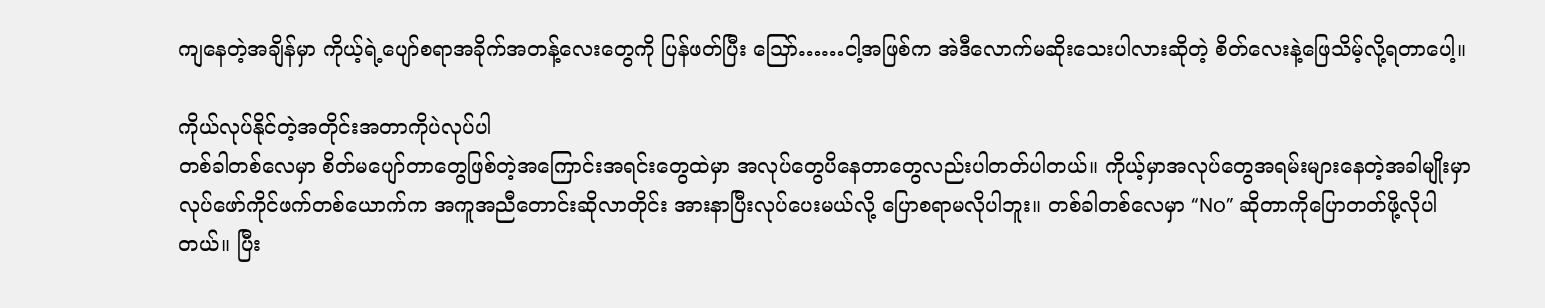ကျနေတဲ့အချိန်မှာ ကိုယ့်ရဲ့ပျော်စရာအခိုက်အတန့်လေးတွေကို ပြန်ဖတ်ပြီး သြော်……ငါ့အဖြစ်က အဲဒီလောက်မဆိုးသေးပါလားဆိုတဲ့ စိတ်လေးနဲ့ဖြေသိမ့်လို့ရတာပေါ့။

ကိုယ်လုပ်နိုင်တဲ့အတိုင်းအတာကိုပဲလုပ်ပါ
တစ်ခါတစ်လေမှာ စိတ်မပျော်တာတွေဖြစ်တဲ့အကြောင်းအရင်းတွေထဲမှာ အလုပ်တွေပိနေတာတွေလည်းပါတတ်ပါတယ်။ ကိုယ့်မှာအလုပ်တွေအရမ်းများနေတဲ့အခါမျိုးမှာ လုပ်ဖော်ကိုင်ဖက်တစ်ယောက်က အကူအညီတောင်းဆိုလာတိုင်း အားနာပြီးလုပ်ပေးမယ်လို့ ပြောစရာမလိုပါဘူး။ တစ်ခါတစ်လေမှာ “No” ဆိုတာကိုပြောတတ်ဖို့လိုပါတယ်။ ပြီး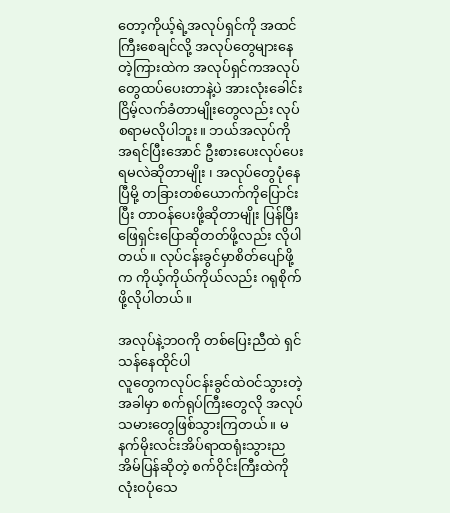တော့ကိုယ့်ရဲ့အလုပ်ရှင်ကို အထင်ကြီးစေချင်လို့ အလုပ်တွေများနေတဲ့ကြားထဲက အလုပ်ရှင်ကအလုပ်တွေထပ်ပေးတာနဲ့ပဲ အားလုံးခေါင်းငြိမ့်လက်ခံတာမျိုးတွေလည်း လုပ်စရာမလိုပါဘူး။ ဘယ်အလုပ်ကိုအရင်ပြီးအောင် ဦးစားပေးလုပ်ပေးရမလဲဆိုတာမျိုး ၊ အလုပ်တွေပုံနေပြီမို့ တခြားတစ်ယောက်ကိုပြောင်းပြီး တာဝန်ပေးဖို့ဆိုတာမျိုး ပြန်ပြီးဖြေရှင်းပြောဆိုတတ်ဖို့လည်း လိုပါတယ်။ လုပ်ငန်းခွင်မှာစိတ်ပျော်ဖို့က ကိုယ့်ကိုယ်ကိုယ်လည်း ဂရုစိုက်ဖို့လိုပါတယ်။

အလုပ်နဲ့ဘဝကို တစ်ပြေးညီထဲ ရှင်သန်နေထိုင်ပါ
လူတွေကလုပ်ငန်းခွင်ထဲဝင်သွားတဲ့အခါမှာ စက်ရုပ်ကြီးတွေလို အလုပ်သမားတွေဖြစ်သွားကြတယ်။ မနက်မိုးလင်းအိပ်ရာထရုံးသွားညအိမ်ပြန်ဆိုတဲ့ စက်ဝိုင်းကြီးထဲကို လုံးဝပုံသေ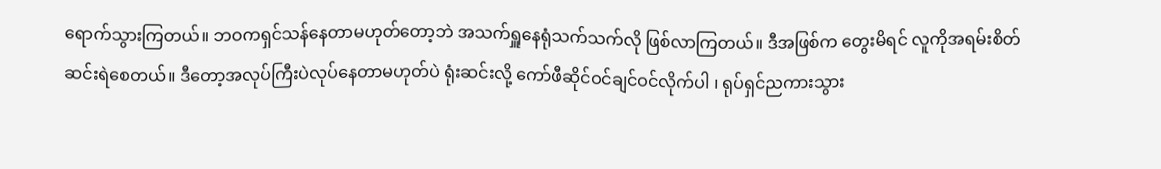ရောက်သွားကြတယ်။ ဘဝကရှင်သန်နေတာမဟုတ်တော့ဘဲ အသက်ရှူနေရုံသက်သက်လို ဖြစ်လာကြတယ်။ ဒီအဖြစ်က တွေးမိရင် လူကိုအရမ်းစိတ်ဆင်းရဲစေတယ်။ ဒီတော့အလုပ်ကြီးပဲလုပ်နေတာမဟုတ်ပဲ ရုံးဆင်းလို့ ကော်ဖီဆိုင်ဝင်ချင်ဝင်လိုက်ပါ ၊ ရုပ်ရှင်ညကားသွား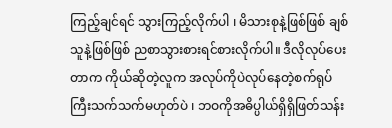ကြည့်ချင်ရင် သွားကြည့်လိုက်ပါ ၊ မိသားစုနဲ့ဖြစ်ဖြစ် ချစ်သူနဲ့ဖြစ်ဖြစ် ညစာသွားစားရင်စားလိုက်ပါ။ ဒီလိုလုပ်ပေးတာက ကိုယ်ဆိုတဲ့လူက အလုပ်ကိုပဲလုပ်နေတဲ့စက်ရုပ်ကြီးသက်သက်မဟုတ်ပဲ ၊ ဘဝကိုအဓိပ္ပါယ်ရှိရှိဖြတ်သန်း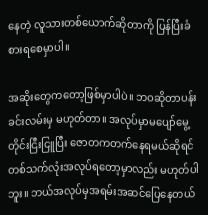နေတဲ့ လူသားတစ်ယောက်ဆိုတာကို ပြန်ပြီးခံစားရစေမှာပါ။

အဆိုးတွေကတော့ဖြစ်မှာပါပဲ။ ဘဝဆိုတာပန်းခင်းလမ်းမှ မဟုတ်တာ။ အလုပ်မှာမပျော်မွေ့တိုင်းငြီးငြူပြီး ဇောတကတက်နေရမယ်ဆိုရင် တစ်သက်လုံးအလုပ်ရတော့မှာလည်း မဟုတ်ပါဘူး။ ဘယ်အလုပ်မှအရမ်းအဆင်ပြေနေတယ်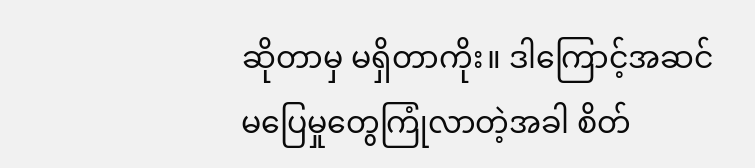ဆိုတာမှ မရှိတာကိုး။ ဒါကြောင့်အဆင်မပြေမှုတွေကြုံလာတဲ့အခါ စိတ်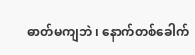ဓာတ်မကျဘဲ ၊ နောက်တစ်ခေါက်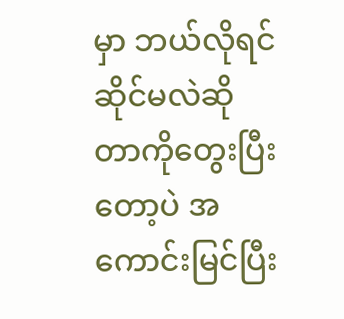မှာ ဘယ်လိုရင်ဆိုင်မလဲဆိုတာကိုတွေးပြီးတော့ပဲ အကောင်းမြင်ပြီး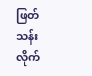ဖြတ်သန်းလိုက်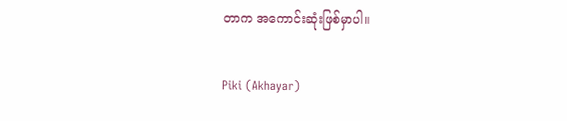တာက အကောင်းဆုံးဖြစ်မှာပါ။

Piki (Akhayar)